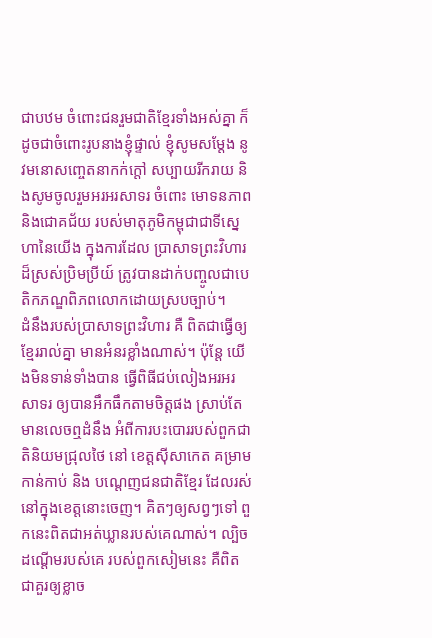ជាបឋម ចំពោះជនរួមជាតិខ្មែរទាំងអស់គ្នា ក៏ដូចជាចំពោះរូបនាងខ្ញុំផ្ទាល់ ខ្ញុំសូមសម្តែង នូវមនោសញ្ចេតនាកក់ក្តៅ សប្បាយរីករាយ និងសូមចូលរួមអរអរសាទរ ចំពោះ មោទនភាព និងជោគជ័យ របស់មាតុភូមិកម្ពុជាជាទីស្នេហានៃយើង ក្នុងការដែល ប្រាសាទព្រះវិហារដ៏ស្រស់ប្រិមប្រីយ៍ ត្រូវបានដាក់បញ្ចូលជាបេតិកភណ្ឌពិភពលោកដោយស្របច្បាប់។
ដំនឹងរបស់ប្រាសាទព្រះវិហារ គឺ ពិតជាធ្វើឲ្យខ្មែររាល់គ្នា មានអំនរខ្លាំងណាស់។ ប៉ុន្តែ យើងមិនទាន់ទាំងបាន ធ្វើពិធីជប់លៀងអរអរសាទរ ឲ្យបានអឹកធឹកតាមចិត្តផង ស្រាប់តែមានលេចឮដំនឹង អំពីការបះបោររបស់ពួកជាតិនិយមជ្រុលថៃ នៅ ខេត្តស៊ីសាកេត គម្រាមកាន់កាប់ និង បណ្តេញជនជាតិខ្មែរ ដែលរស់នៅក្នុងខេត្តនោះចេញ។ គិតៗឲ្យសព្វៗទៅ ពួកនេះពិតជាអត់ឃ្លានរបស់គេណាស់។ ល្បិចដណ្តើមរបស់គេ របស់ពួកសៀមនេះ គឺពិតជាគួរឲ្យខ្លាច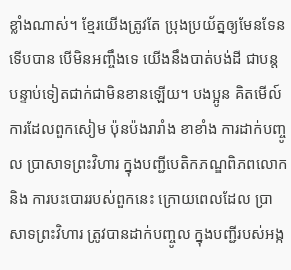ខ្លាំងណាស់។ ខ្មែរយើងត្រូវតែ ប្រុងប្រយ័ត្នឲ្យមែនទែនទើបបាន បើមិនអញ្ចឹងទេ យើងនឹងបាត់បង់ដី ជាបន្តបន្ទាប់ទៀតជាក់ជាមិនខានឡើយ។ បងប្អូន គិតមើល៍ ការដែលពួកសៀម ប៉ុនប៉ងរារាំង ខាខាំង ការដាក់បញ្ចូល ប្រាសាទព្រះវិហារ ក្នុងបញ្ជីបេតិកភណ្ឌពិភពលោក និង ការបះបោររបស់ពួកនេះ ក្រោយពេលដែល ប្រាសាទព្រះវិហារ ត្រូវបានដាក់បញ្ចូល ក្នុងបញ្ជីរបស់អង្ក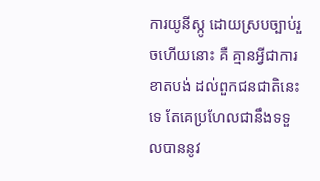ការយូនីស្កូ ដោយស្របច្បាប់រួចហើយនោះ គឺ គ្មានអ្វីជាការខាតបង់ ដល់ពួកជនជាតិនេះទេ តែគេប្រហែលជានឹងទទួលបាននូវ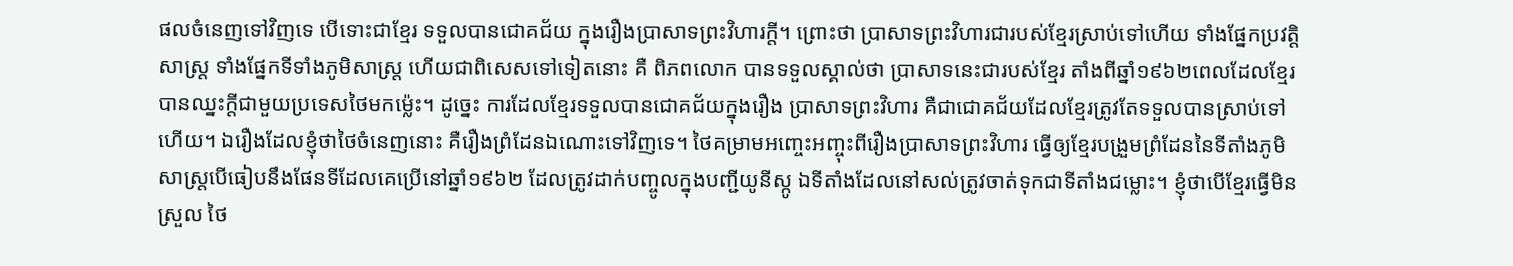ផលចំនេញទៅវិញទេ បើទោះជាខ្មែរ ទទួលបានជោគជ័យ ក្នុងរឿងប្រាសាទព្រះវិហារក្តី។ ព្រោះថា ប្រាសាទព្រះវិហារជារបស់ខ្មែរស្រាប់ទៅហើយ ទាំងផ្នែកប្រវត្តិសាស្ត្រ ទាំងផ្នែកទីទាំងភូមិសាស្ត្រ ហើយជាពិសេសទៅទៀតនោះ គឺ ពិភពលោក បានទទួលស្គាល់ថា ប្រាសាទនេះជារបស់ខ្មែរ តាំងពីឆ្នាំ១៩៦២ពេលដែលខ្មែរបានឈ្នះក្តីជាមួយប្រទេសថៃមកម៉្លេះ។ ដូច្នេះ ការដែលខ្មែរទទួលបានជោគជ័យក្នុងរឿង ប្រាសាទព្រះវិហារ គឺជាជោគជ័យដែលខ្មែរត្រូវតែទទួលបានស្រាប់ទៅហើយ។ ឯរឿងដែលខ្ញុំថាថៃចំនេញនោះ គឺរឿងព្រំដែនឯណោះទៅវិញទេ។ ថៃគម្រាមអញ្ចេះអញ្ចុះពីរឿងប្រាសាទព្រះវិហារ ធ្វើឲ្យខ្មែរបង្រួមព្រំដែននៃទីតាំងភូមិសាស្ត្របើធៀបនឹងផែនទីដែលគេប្រើនៅឆ្នាំ១៩៦២ ដែលត្រូវដាក់បញ្ចូលក្នុងបញ្ជីយូនីស្កូ ឯទីតាំងដែលនៅសល់ត្រូវចាត់ទុកជាទីតាំងជម្លោះ។ ខ្ញុំថាបើខ្មែរធ្វើមិនស្រួល ថៃ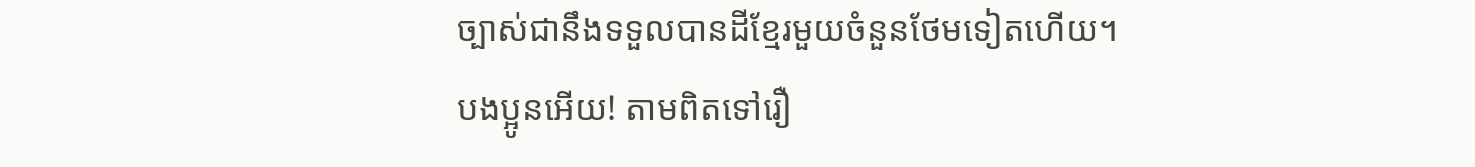ច្បាស់ជានឹងទទួលបានដីខ្មែរមួយចំនួនថែមទៀតហើយ។
បងប្អូនអើយ! តាមពិតទៅរឿ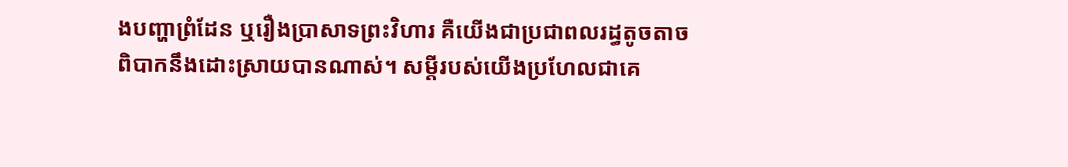ងបញ្ហាព្រំដែន ឬរឿងប្រាសាទព្រះវិហារ គឺយើងជាប្រជាពលរដ្ធតូចតាច ពិបាកនឹងដោះស្រាយបានណាស់។ សម្តីរបស់យើងប្រហែលជាគេ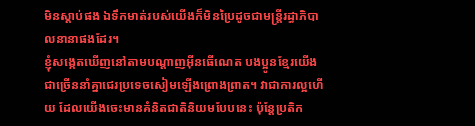មិនស្តាប់ផង ឯទឹកមាត់របស់យើងក៏មិនប្រៃដូចជាមន្ត្រីរដ្ធាភិបាលនានាផងដែរ។
ខ្ញុំសង្កេតឃើញនៅតាមបណ្តាញអ៊ីនធើណេត បងប្អូនខ្មែរយើងជាច្រើននាំគ្នាជេរប្រទេចសៀមឡើងព្រោងព្រាត។ វាជាការល្អហើយ ដែលយើងចេះមានគំនិតជាតិនិយមបែបនេះ ប៉ុន្តែប្រតិក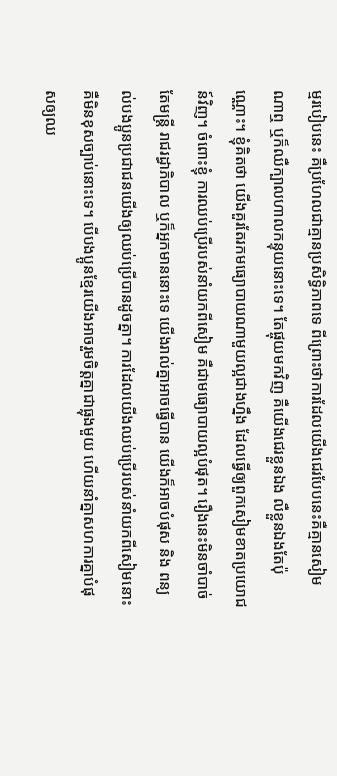ម្មរបៀបនេះ គឺប្រហែលជាគ្មានប្រសិទ្ធិភាពទេ ពីព្រោះថាការដែលយើងជេរបែបនេះគឺគ្មានសៀមណាឮ ឬក៏ឈឺក្បាលហាលកន្ទុយនោះទេ។ តែផ្ចុយមកវិញ គឺយើងជេរខ្លួនឯង លឺខ្លួនឯងតែប៉ុណ្ណោះ។ ខ្ញុំគិតថា យើងគួរតែរកមធ្យោបាយណាមួយល្អជាងហ្នឹង ដែលធ្វើឲ្យពួកសៀមខាតប្រយោជន៍វិញ។ ចំពោះខ្ញុំ ការឈប់ប្រើរបស់នាំយកពីសៀម គឺជាមធ្យោបាយល្អបំផុត។ រឿងនេះមិនចាំបាច់តែមន្ត្រី រាជរដ្ធាភិបាល ឬក៏អ្នកមាននោះទេ យើងរាល់គ្នាអាចធ្វើបាន យើងក៏អាចបំផុស និង ពន្យល់បងប្អូនប្រជាជនយើងឲ្យឈប់ប្រើបានដូចគ្នា។ ការដែលយើងឈប់ប្រើរបស់នាំយកពីសៀមនោះគឺមិនខុសច្បាប់នោះទេ។ បើបងប្អូនខ្មែរយើងអាចរួមចិត្តគ្នាជាធ្លុងមួយ ហើយនាំគ្នាសហការគ្នាបំផុសឲ្យឈ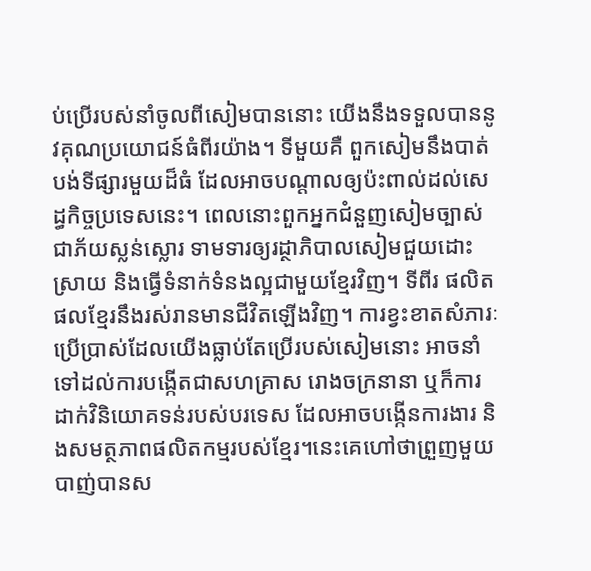ប់ប្រើរបស់នាំចូលពីសៀមបាននោះ យើងនឹងទទួលបាននូវគុណប្រយោជន៍ធំពីរយ៉ាង។ ទីមួយគឺ ពួកសៀមនឹងបាត់បង់ទីផ្សារមួយដ៏ធំ ដែលអាចបណ្តាលឲ្យប៉ះពាល់ដល់សេដ្ធកិច្ចប្រទេសនេះ។ ពេលនោះពួកអ្នកជំនួញសៀមច្បាស់ជាភ័យស្លន់ស្លោរ ទាមទារឲ្យរដ្ថាភិបាលសៀមជួយដោះស្រាយ និងធ្វើទំនាក់ទំនងល្អជាមួយខ្មែរវិញ។ ទីពីរ ផលិតផលខ្មែរនឹងរស់រានមានជីវិតឡើងវិញ។ ការខ្វះខាតសំភារៈប្រើប្រាស់ដែលយើងធ្លាប់តែប្រើរបស់សៀមនោះ អាចនាំទៅដល់ការបង្កើតជាសហគ្រាស រោងចក្រនានា ឬក៏ការដាក់វិនិយោគទន់របស់បរទេស ដែលអាចបង្កើនការងារ និងសមត្ថភាពផលិតកម្មរបស់ខ្មែរ។នេះគេហៅថាព្រួញមួយបាញ់បានស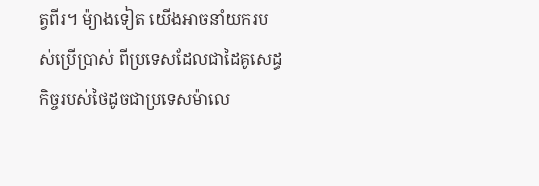ត្វពីរ។ ម៉្យាងទៀត យើងអាចនាំយករបស់ប្រើប្រាស់ ពីប្រទេសដែលជាដៃគូសេដ្ធកិច្ចរបស់ថៃដូចជាប្រទេសម៉ាលេ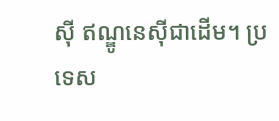ស៊ី ឥណ្ឌូនេស៊ីជាដើម។ ប្រទេស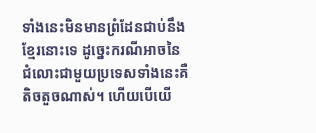ទាំងនេះមិនមានព្រំដែនជាប់នឹងខ្មែរនោះទេ ដូច្នេះករណីអាចនៃជំលោះជាមួយប្រទេសទាំងនេះគឺតិចតួចណាស់។ ហើយបើយើ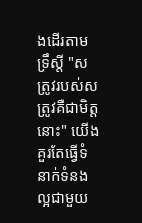ងដើរតាមទ្រឹស្តី "សត្រូវរបស់សត្រូវគឺជាមិត្តនោះ" យើងគួរតែធ្វើទំនាក់ទំនងល្អជាមួយ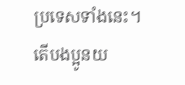ប្រទេសទាំងនេះ។ តើបងប្អូនយ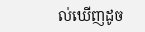ល់ឃើញដូច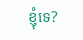ខ្ញុំទេ?